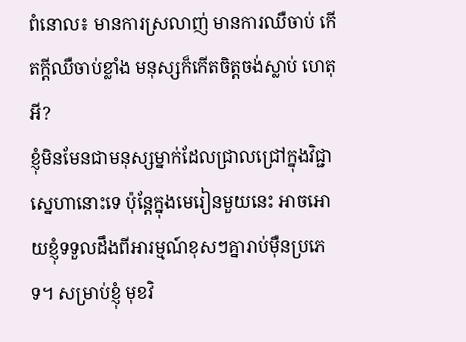ពំនោល៖ មានការស្រលាញ់ មានការឈឺចាប់ កើតក្តីឈឺចាប់ខ្លាំង មនុស្សក៏កើតចិត្តចង់ស្លាប់ ហេតុអី?
ខ្ញុំមិនមែនជាមនុស្សម្នាក់ដែលជ្រាលជ្រៅក្នុងវិជ្ជាស្នេហានោះទេ ប៉ុន្តែក្នុងមេរៀនមួយនេះ អាចអោយខ្ញុំទទួលដឹងពីអារម្មណ៍ខុសៗគ្នារាប់ម៉ឺនប្រភេទ។ សម្រាប់ខ្ញុំ មុខវិ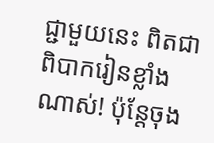ជ្ជាមួយនេះ ពិតជាពិបាករៀនខ្លាំងណាស់! ប៉ុន្តែចុង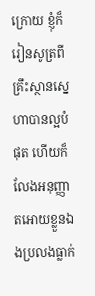ក្រោយ ខ្ញុំក៏រៀនសូត្រពីគ្រឹះស្ថានស្នេហាបានល្អបំផុត ហើយក៏លែងអនុញ្ញាតអោយខ្លួនឯងប្រលងធ្លាក់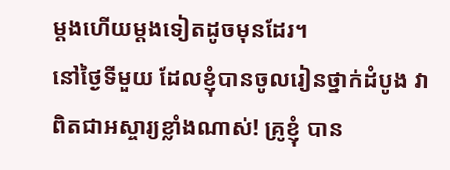ម្តងហើយម្តងទៀតដូចមុនដែរ។
នៅថ្ងៃទីមួយ ដែលខ្ញុំបានចូលរៀនថ្នាក់ដំបូង វាពិតជាអស្ចារ្យខ្លាំងណាស់! គ្រូខ្ញុំ បាន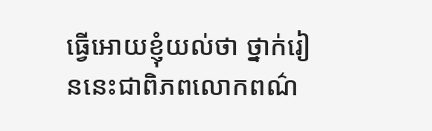ធ្វើអោយខ្ញុំយល់ថា ថ្នាក់រៀននេះជាពិភពលោកពណ៌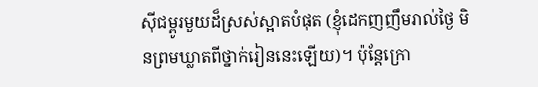ស៊ីជម្ពូរមួយដ៏ស្រស់ស្អាតបំផុត (ខ្ញុំដេកញញឹមរាល់ថ្ងៃ មិនព្រមឃ្លាតពីថ្នាក់រៀននេះឡើយ)។ ប៉ុន្តែក្រោ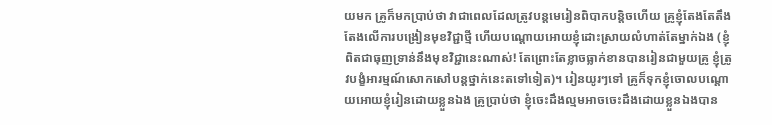យមក គ្រូក៏មកប្រាប់ថា វាជាពេលដែលត្រូវបន្តមេរៀនពិបាកបន្តិចហើយ គ្រូខ្ញុំតែងតែតឹងតែងលើការបង្រៀនមុខវិជ្ជាថ្មី ហើយបណ្តោយអោយខ្ញុំដោះស្រាយលំហាត់តែម្នាក់ឯង (ខ្ញុំពិតជាធុញទ្រាន់នឹងមុខវិជ្ជានេះណាស់! តែព្រោះតែខ្លាចធ្លាក់ខានបានរៀនជាមួយគ្រូ ខ្ញុំត្រូវបង្ខំអារម្មណ៍សោកសៅបន្តថ្នាក់នេះតទៅទៀត)។ រៀនយូរៗទៅ គ្រូក៏ទុកខ្ញុំចោលបណ្តោយអោយខ្ញុំរៀនដោយខ្លួនឯង គ្រូប្រាប់ថា ខ្ញុំចេះដឹងល្មមអាចចេះដឹងដោយខ្លួនឯងបាន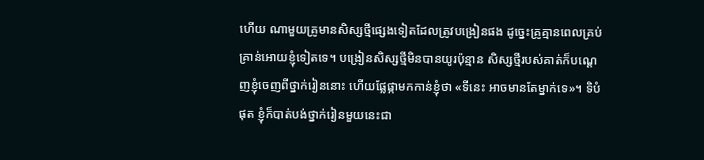ហើយ ណាមួយគ្រូមានសិស្សថ្មីផ្សេងទៀតដែលត្រូវបង្រៀនផង ដូច្នេះគ្រូគ្មានពេលគ្រប់គ្រាន់អោយខ្ញុំទៀតទេ។ បង្រៀនសិស្សថ្មីមិនបានយូរប៉ុន្មាន សិស្សថ្មីរបស់គាត់ក៏បណ្តេញខ្ញុំចេញពីថ្នាក់រៀននោះ ហើយផ្លែផ្កាមកកាន់ខ្ញុំថា «ទីនេះ អាចមានតែម្នាក់ទេ»។ ទិបំផុត ខ្ញុំក៏បាត់បង់ថ្នាក់រៀនមួយនេះជា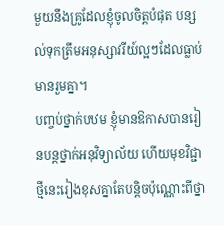មួយនឹងគ្រូដែលខ្ញុំចូលចិត្តបំផុត បន្សល់ទុកត្រឹមអនុស្សាវរីយ៍ល្អៗដែលធ្លាប់មានរួមគ្នា។
បញ្ចប់ថ្នាក់បឋម ខ្ញុំមានឱកាសបានរៀនបន្តថ្នាក់អនុវិទ្យាល័យ ហើយមុខវិជ្ជាថ្មីនេះរៀងខុសគ្នាតែបន្តិចប៉ុណ្ណោះពីថ្នា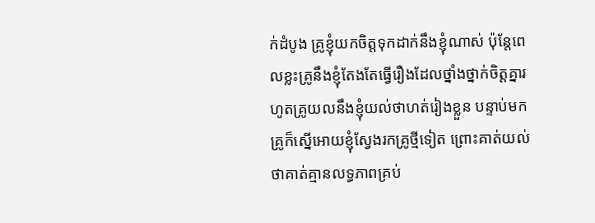ក់ដំបូង គ្រូខ្ញុំយកចិត្តទុកដាក់នឹងខ្ញុំណាស់ ប៉ុន្តែពេលខ្លះគ្រូនឹងខ្ញុំតែងតែធ្វើរឿងដែលថ្នាំងថ្នាក់ចិត្តគ្នារហូតគ្រូយលនឹងខ្ញុំយល់ថាហត់រៀងខ្លួន បន្ទាប់មកគ្រូក៏ស្នើអោយខ្ញុំស្វែងរកគ្រូថ្មីទៀត ព្រោះគាត់យល់ថាគាត់គ្មានលទ្ធភាពគ្រប់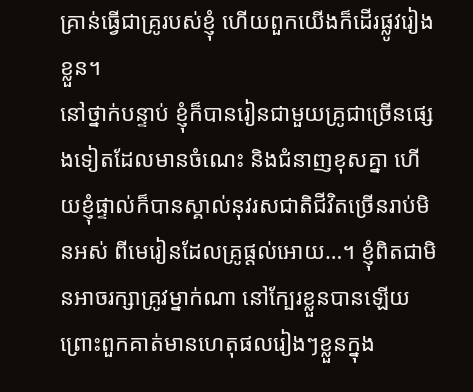គ្រាន់ធ្វើជាគ្រូរបស់ខ្ញុំ ហើយពួកយើងក៏ដើរផ្លូវរៀងខ្លួន។
នៅថ្នាក់បន្ទាប់ ខ្ញុំក៏បានរៀនជាមួយគ្រូជាច្រើនផ្សេងទៀតដែលមានចំណេះ និងជំនាញខុសគ្នា ហើយខ្ញុំផ្ទាល់ក៏បានស្គាល់នុវរសជាតិជីវិតច្រើនរាប់មិនអស់ ពីមេរៀនដែលគ្រូផ្តល់អោយ…។ ខ្ញុំពិតជាមិនអាចរក្សាគ្រូវម្នាក់ណា នៅក្បែរខ្លួនបានឡើយ ព្រោះពួកគាត់មានហេតុផលរៀងៗខ្លួនក្នុង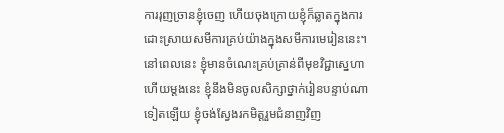ការរុញច្រានខ្ញុំចេញ ហើយចុងក្រោយខ្ញុំក៏ឆ្លាតក្នុងការដោះស្រាយសមីការគ្រប់យ៉ាងក្នុងសមីការមេរៀននេះ។
នៅពេលនេះ ខ្ញុំមានចំណេះគ្រប់គ្រាន់ពីមុខវិជ្ជាស្នេហា ហើយម្តងនេះ ខ្ញុំនឹងមិនចូលសិក្សាថ្នាក់រៀនបន្ទាប់ណាទៀតឡើយ ខ្ញុំចង់ស្វែងរកមិត្តរួមជំនាញវិញ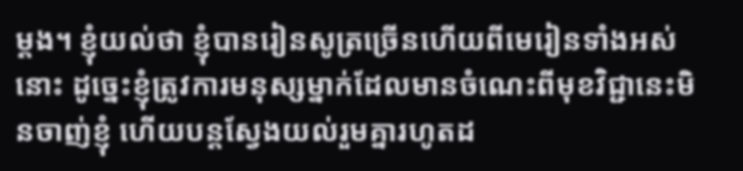ម្តង។ ខ្ញុំយល់ថា ខ្ញុំបានរៀនសូត្រច្រើនហើយពីមេរៀនទាំងអស់នោះ ដូច្នេះខ្ញុំត្រូវការមនុស្សម្នាក់ដែលមានចំណេះពីមុខវិជ្ជានេះមិនចាញ់ខ្ញុំ ហើយបន្តស្វែងយល់រួមគ្នារហូតដ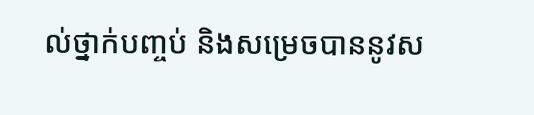ល់ថ្នាក់បញ្ចប់ និងសម្រេចបាននូវស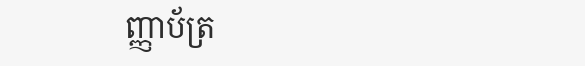ញ្ញាប័ត្រ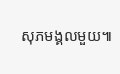សុភមង្គលមួយ៕